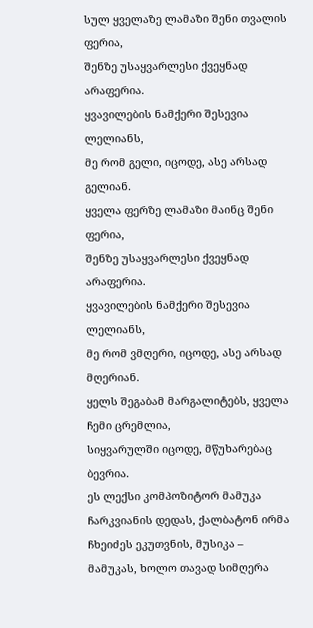სულ ყველაზე ლამაზი შენი თვალის ფერია,
შენზე უსაყვარლესი ქვეყნად არაფერია.
ყვავილების ნამქერი შესევია ლელიანს,
მე რომ გელი, იცოდე, ასე არსად გელიან.
ყველა ფერზე ლამაზი მაინც შენი ფერია,
შენზე უსაყვარლესი ქვეყნად არაფერია.
ყვავილების ნამქერი შესევია ლელიანს,
მე რომ ვმღერი, იცოდე, ასე არსად მღერიან.
ყელს შეგაბამ მარგალიტებს, ყველა ჩემი ცრემლია,
სიყვარულში იცოდე, მწუხარებაც ბევრია.
ეს ლექსი კომპოზიტორ მამუკა ჩარკვიანის დედას, ქალბატონ ირმა ჩხეიძეს ეკუთვნის, მუსიკა – მამუკას, ხოლო თავად სიმღერა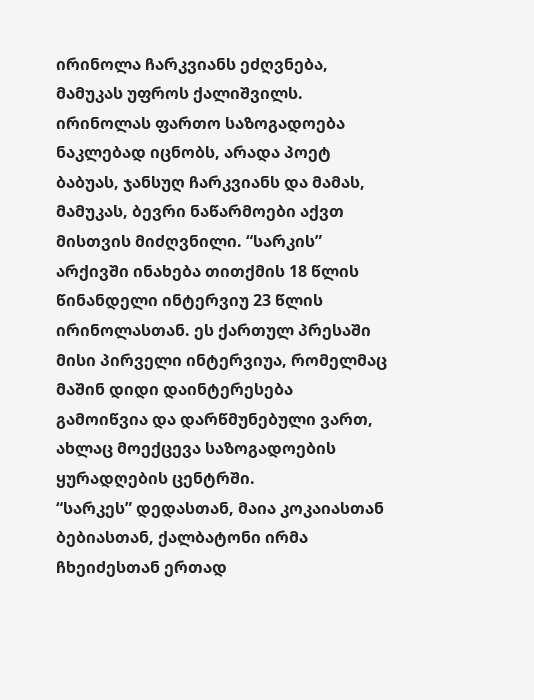ირინოლა ჩარკვიანს ეძღვნება, მამუკას უფროს ქალიშვილს.
ირინოლას ფართო საზოგადოება ნაკლებად იცნობს, არადა პოეტ ბაბუას, ჯანსუღ ჩარკვიანს და მამას, მამუკას, ბევრი ნაწარმოები აქვთ მისთვის მიძღვნილი. “სარკის” არქივში ინახება თითქმის 18 წლის წინანდელი ინტერვიუ 23 წლის ირინოლასთან. ეს ქართულ პრესაში მისი პირველი ინტერვიუა, რომელმაც მაშინ დიდი დაინტერესება გამოიწვია და დარწმუნებული ვართ, ახლაც მოექცევა საზოგადოების ყურადღების ცენტრში.
“სარკეს” დედასთან, მაია კოკაიასთან ბებიასთან, ქალბატონი ირმა ჩხეიძესთან ერთად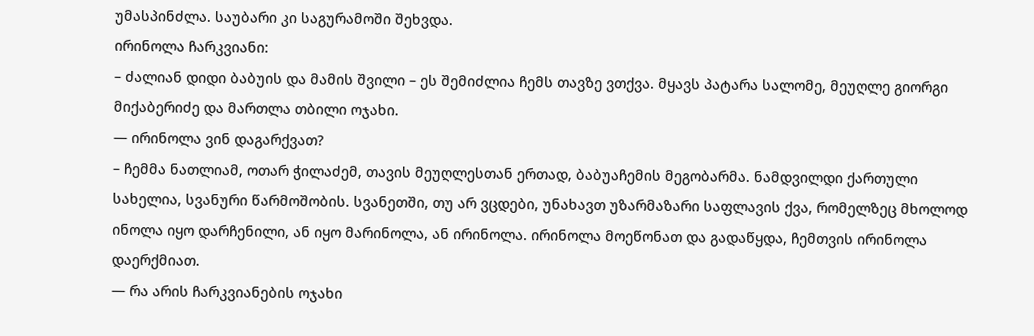უმასპინძლა. საუბარი კი საგურამოში შეხვდა.
ირინოლა ჩარკვიანი:
– ძალიან დიდი ბაბუის და მამის შვილი – ეს შემიძლია ჩემს თავზე ვთქვა. მყავს პატარა სალომე, მეუღლე გიორგი მიქაბერიძე და მართლა თბილი ოჯახი.
— ირინოლა ვინ დაგარქვათ?
– ჩემმა ნათლიამ, ოთარ ჭილაძემ, თავის მეუღლესთან ერთად, ბაბუაჩემის მეგობარმა. ნამდვილდი ქართული სახელია, სვანური წარმოშობის. სვანეთში, თუ არ ვცდები, უნახავთ უზარმაზარი საფლავის ქვა, რომელზეც მხოლოდ ინოლა იყო დარჩენილი, ან იყო მარინოლა, ან ირინოლა. ირინოლა მოეწონათ და გადაწყდა, ჩემთვის ირინოლა დაერქმიათ.
— რა არის ჩარკვიანების ოჯახი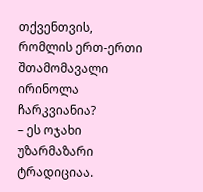თქვენთვის, რომლის ერთ-ერთი შთამომავალი ირინოლა ჩარკვიანია?
– ეს ოჯახი უზარმაზარი ტრადიციაა.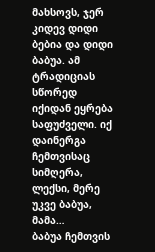მახსოვს, ჯერ კიდევ დიდი ბებია და დიდი ბაბუა. ამ ტრადიციას სწორედ იქიდან ეყრება საფუძველი. იქ დაინერგა ჩემთვისაც სიმღერა, ლექსი, მერე უკვე ბაბუა, მამა…
ბაბუა ჩემთვის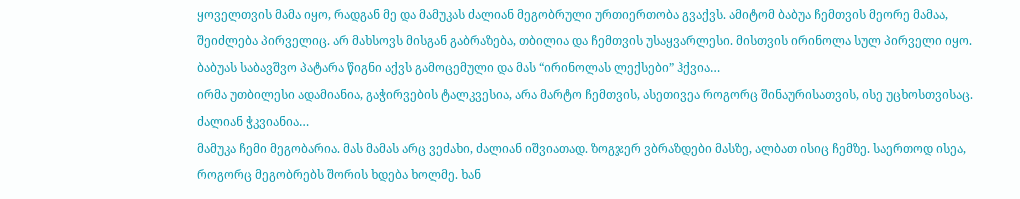ყოველთვის მამა იყო, რადგან მე და მამუკას ძალიან მეგობრული ურთიერთობა გვაქვს. ამიტომ ბაბუა ჩემთვის მეორე მამაა, შეიძლება პირველიც. არ მახსოვს მისგან გაბრაზება, თბილია და ჩემთვის უსაყვარლესი. მისთვის ირინოლა სულ პირველი იყო. ბაბუას საბავშვო პატარა წიგნი აქვს გამოცემული და მას “ირინოლას ლექსები” ჰქვია…
ირმა უთბილესი ადამიანია, გაჭირვების ტალკვესია, არა მარტო ჩემთვის, ასეთივეა როგორც შინაურისათვის, ისე უცხოსთვისაც. ძალიან ჭკვიანია…
მამუკა ჩემი მეგობარია. მას მამას არც ვეძახი, ძალიან იშვიათად. ზოგჯერ ვბრაზდები მასზე, ალბათ ისიც ჩემზე. საერთოდ ისეა, როგორც მეგობრებს შორის ხდება ხოლმე. ხან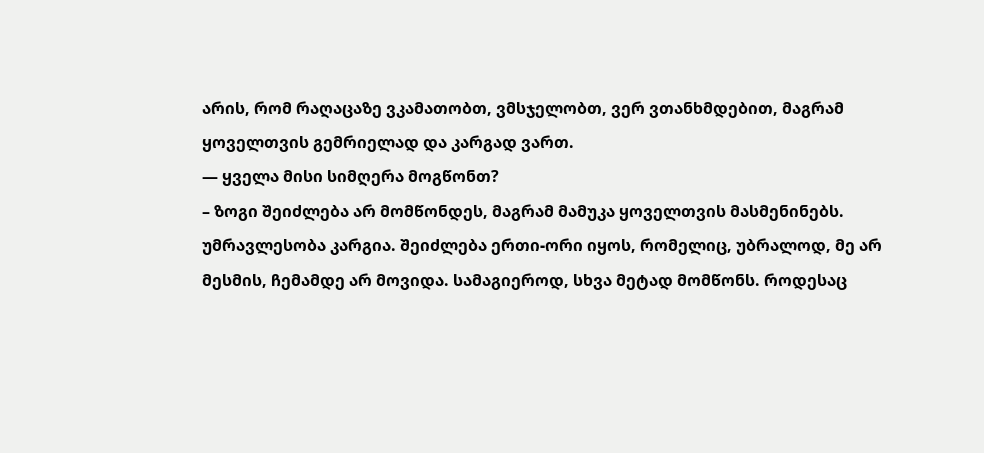არის, რომ რაღაცაზე ვკამათობთ, ვმსჯელობთ, ვერ ვთანხმდებით, მაგრამ ყოველთვის გემრიელად და კარგად ვართ.
— ყველა მისი სიმღერა მოგწონთ?
– ზოგი შეიძლება არ მომწონდეს, მაგრამ მამუკა ყოველთვის მასმენინებს. უმრავლესობა კარგია. შეიძლება ერთი-ორი იყოს, რომელიც, უბრალოდ, მე არ მესმის, ჩემამდე არ მოვიდა. სამაგიეროდ, სხვა მეტად მომწონს. როდესაც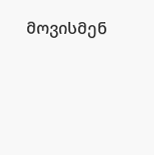მოვისმენ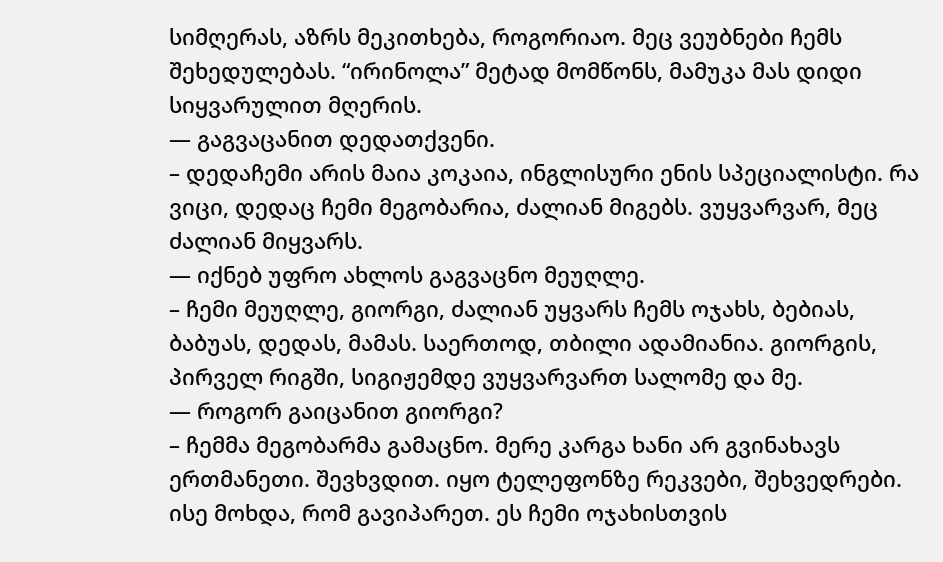სიმღერას, აზრს მეკითხება, როგორიაო. მეც ვეუბნები ჩემს შეხედულებას. “ირინოლა” მეტად მომწონს, მამუკა მას დიდი სიყვარულით მღერის.
— გაგვაცანით დედათქვენი.
– დედაჩემი არის მაია კოკაია, ინგლისური ენის სპეციალისტი. რა ვიცი, დედაც ჩემი მეგობარია, ძალიან მიგებს. ვუყვარვარ, მეც ძალიან მიყვარს.
— იქნებ უფრო ახლოს გაგვაცნო მეუღლე.
– ჩემი მეუღლე, გიორგი, ძალიან უყვარს ჩემს ოჯახს, ბებიას, ბაბუას, დედას, მამას. საერთოდ, თბილი ადამიანია. გიორგის, პირველ რიგში, სიგიჟემდე ვუყვარვართ სალომე და მე.
— როგორ გაიცანით გიორგი?
– ჩემმა მეგობარმა გამაცნო. მერე კარგა ხანი არ გვინახავს ერთმანეთი. შევხვდით. იყო ტელეფონზე რეკვები, შეხვედრები. ისე მოხდა, რომ გავიპარეთ. ეს ჩემი ოჯახისთვის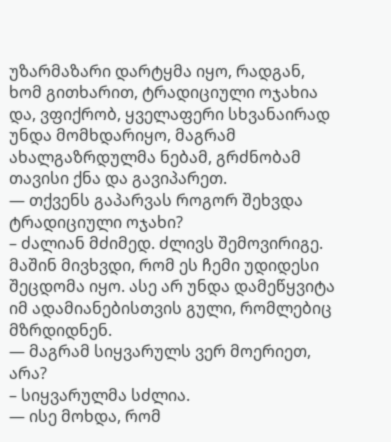უზარმაზარი დარტყმა იყო, რადგან, ხომ გითხარით, ტრადიციული ოჯახია და, ვფიქრობ, ყველაფერი სხვანაირად უნდა მომხდარიყო, მაგრამ ახალგაზრდულმა ნებამ, გრძნობამ თავისი ქნა და გავიპარეთ.
— თქვენს გაპარვას როგორ შეხვდა ტრადიციული ოჯახი?
– ძალიან მძიმედ. ძლივს შემოვირიგე. მაშინ მივხვდი, რომ ეს ჩემი უდიდესი შეცდომა იყო. ასე არ უნდა დამეწყვიტა იმ ადამიანებისთვის გული, რომლებიც მზრდიდნენ.
— მაგრამ სიყვარულს ვერ მოერიეთ, არა?
– სიყვარულმა სძლია.
— ისე მოხდა, რომ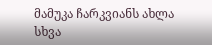მამუკა ჩარკვიანს ახლა სხვა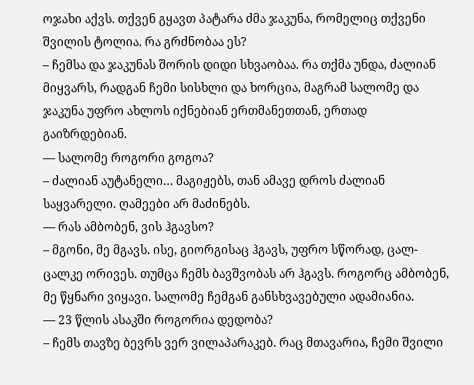ოჯახი აქვს. თქვენ გყავთ პატარა ძმა ჯაკუნა, რომელიც თქვენი შვილის ტოლია. რა გრძნობაა ეს?
– ჩემსა და ჯაკუნას შორის დიდი სხვაობაა. რა თქმა უნდა, ძალიან მიყვარს, რადგან ჩემი სისხლი და ხორცია, მაგრამ სალომე და ჯაკუნა უფრო ახლოს იქნებიან ერთმანეთთან, ერთად გაიზრდებიან.
— სალომე როგორი გოგოა?
– ძალიან აუტანელი… მაგიჟებს, თან ამავე დროს ძალიან საყვარელი. ღამეები არ მაძინებს.
— რას ამბობენ, ვის ჰგავსო?
– მგონი, მე მგავს. ისე, გიორგისაც ჰგავს, უფრო სწორად, ცალ-ცალკე ორივეს. თუმცა ჩემს ბავშვობას არ ჰგავს. როგორც ამბობენ, მე წყნარი ვიყავი. სალომე ჩემგან განსხვავებული ადამიანია.
— 23 წლის ასაკში როგორია დედობა?
– ჩემს თავზე ბევრს ვერ ვილაპარაკებ. რაც მთავარია, ჩემი შვილი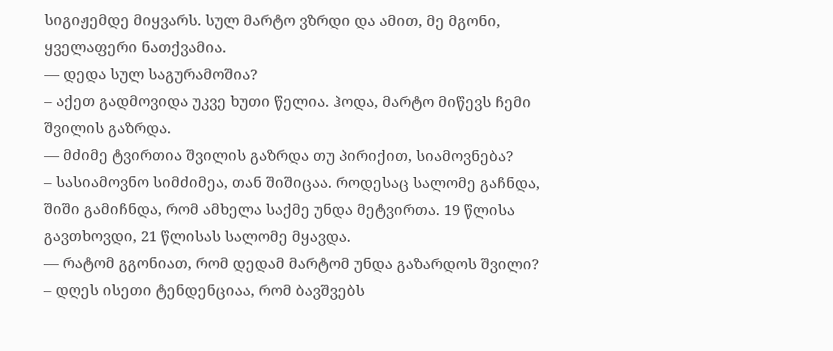სიგიჟემდე მიყვარს. სულ მარტო ვზრდი და ამით, მე მგონი, ყველაფერი ნათქვამია.
— დედა სულ საგურამოშია?
– აქეთ გადმოვიდა უკვე ხუთი წელია. ჰოდა, მარტო მიწევს ჩემი შვილის გაზრდა.
— მძიმე ტვირთია შვილის გაზრდა თუ პირიქით, სიამოვნება?
– სასიამოვნო სიმძიმეა, თან შიშიცაა. როდესაც სალომე გაჩნდა, შიში გამიჩნდა, რომ ამხელა საქმე უნდა მეტვირთა. 19 წლისა გავთხოვდი, 21 წლისას სალომე მყავდა.
— რატომ გგონიათ, რომ დედამ მარტომ უნდა გაზარდოს შვილი?
– დღეს ისეთი ტენდენციაა, რომ ბავშვებს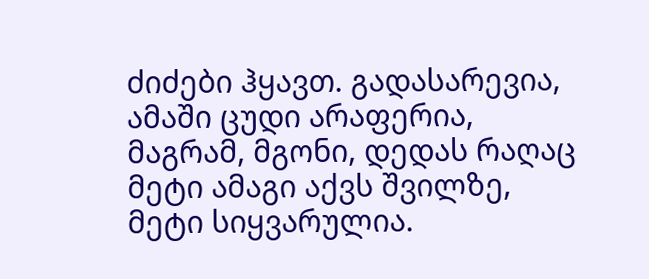ძიძები ჰყავთ. გადასარევია, ამაში ცუდი არაფერია, მაგრამ, მგონი, დედას რაღაც მეტი ამაგი აქვს შვილზე, მეტი სიყვარულია.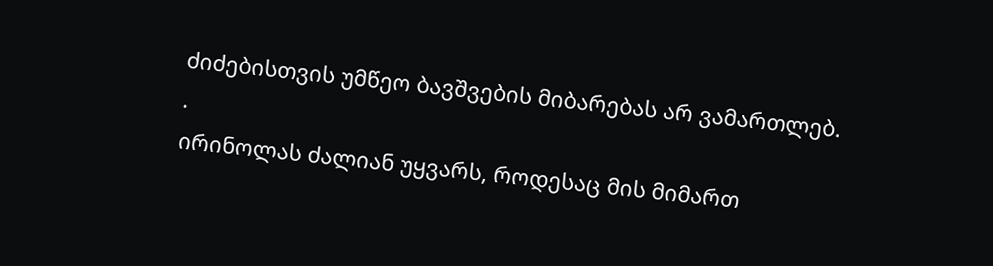ძიძებისთვის უმწეო ბავშვების მიბარებას არ ვამართლებ.
.
ირინოლას ძალიან უყვარს, როდესაც მის მიმართ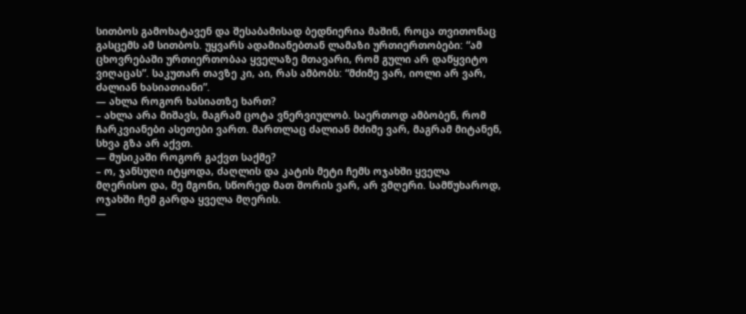სითბოს გამოხატავენ და შესაბამისად ბედნიერია მაშინ, როცა თვითონაც გასცემს ამ სითბოს. უყვარს ადამიანებთან ლამაზი ურთიერთობები: “ამ ცხოვრებაში ურთიერთობაა ყველაზე მთავარი, რომ გული არ დაწყვიტო ვიღაცას”. საკუთარ თავზე კი, აი, რას ამბობს: “მძიმე ვარ, იოლი არ ვარ, ძალიან ხასიათიანი”.
— ახლა როგორ ხასიათზე ხართ?
– ახლა არა მიშავს, მაგრამ ცოტა ვნერვიულობ. საერთოდ ამბობენ, რომ ჩარკვიანები ასეთები ვართ. მართლაც ძალიან მძიმე ვარ, მაგრამ მიტანენ, სხვა გზა არ აქვთ.
— მუსიკაში როგორ გაქვთ საქმე?
– ო, ჯანსუღი იტყოდა, ძაღლის და კატის მეტი ჩემს ოჯახში ყველა მღერისო და, მე მგონი, სწორედ მათ შორის ვარ, არ ვმღერი. სამწუხაროდ, ოჯახში ჩემ გარდა ყველა მღერის.
—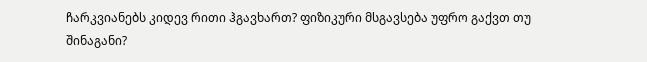ჩარკვიანებს კიდევ რითი ჰგავხართ? ფიზიკური მსგავსება უფრო გაქვთ თუ შინაგანი?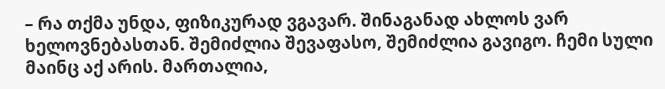– რა თქმა უნდა, ფიზიკურად ვგავარ. შინაგანად ახლოს ვარ ხელოვნებასთან. შემიძლია შევაფასო, შემიძლია გავიგო. ჩემი სული მაინც აქ არის. მართალია,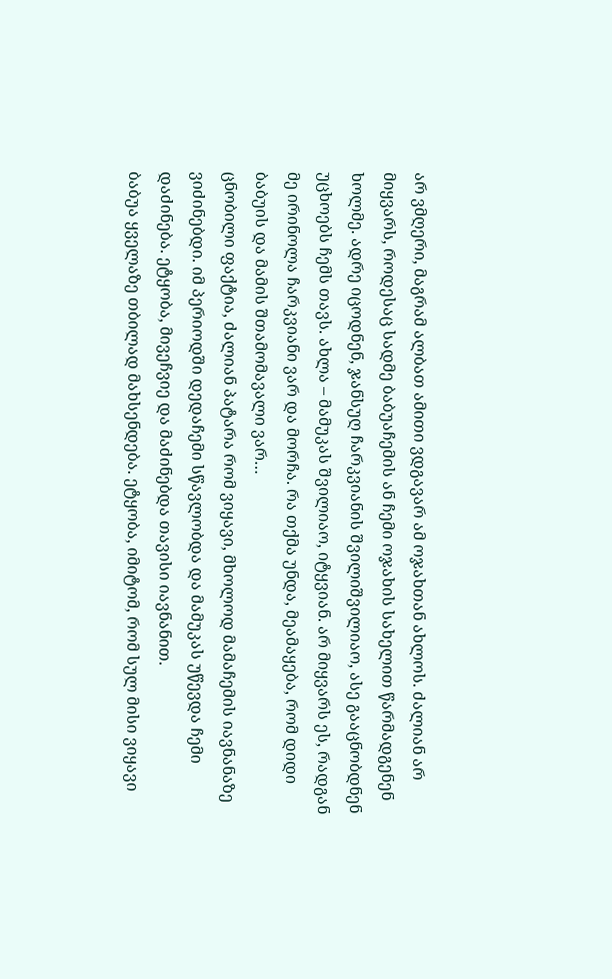არ ვმღერი, მაგრამ ალბათ ამითი ვდგავარ ამ ოჯახთან ახლოს. ძალიან არ მიყვარს, როდესაც სადმე ბაბუაჩემის ან ჩემი ოჯახის სახელით წარმადგენენ ხოლმე. ადრე იცოდნენ, ჯანსუღ ჩარკვიანის შვილიშვილიაო, ასე გააცნობდნენ უცხოებს ჩემს თავს. ახლა – მამუკას შვილიაო, იტყვიან. არ მიყვარს ეს, რადგან მე ირინოლა ჩარკვიანი ვარ და მორჩა. რა თქმა უნდა, მეამაყება, რომ დიდი ბაბუის და მამის შთამომავალი ვარ…
ცნობილი ფაქტია, ძალიან პატარა რომ ვიყავი, მხოლოდ მამაჩემის იავნანაზე ვიძინებდი. იმ პერიოდში დედაჩემი სწავლობდა და მამუკას უწევდა ჩემი დაძინება. ეტყობა, მივეჩვიე და მაძინებდა თავისი იავნანით.
ბაბუა ყველაზე თბილად მახსენდება. ეტყობა, იმიტომ, რომ სულ მისი ვიყავი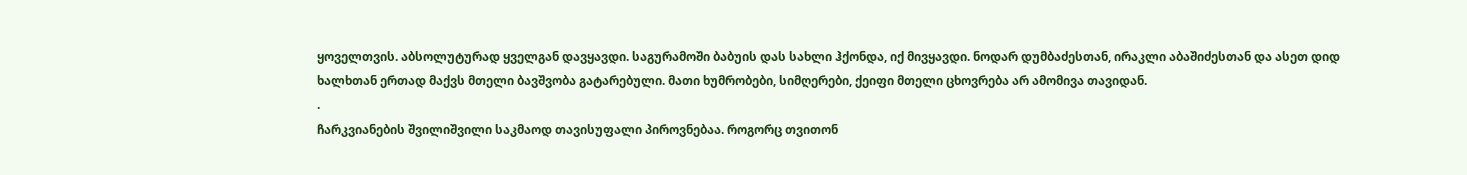ყოველთვის. აბსოლუტურად ყველგან დავყავდი. საგურამოში ბაბუის დას სახლი ჰქონდა, იქ მივყავდი. ნოდარ დუმბაძესთან, ირაკლი აბაშიძესთან და ასეთ დიდ ხალხთან ერთად მაქვს მთელი ბავშვობა გატარებული. მათი ხუმრობები, სიმღერები, ქეიფი მთელი ცხოვრება არ ამომივა თავიდან.
.
ჩარკვიანების შვილიშვილი საკმაოდ თავისუფალი პიროვნებაა. როგორც თვითონ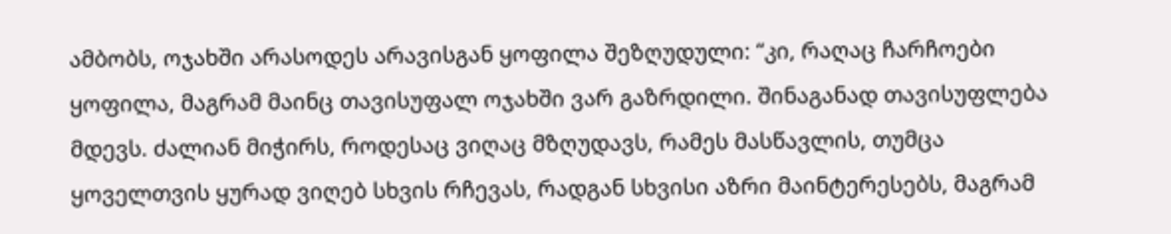ამბობს, ოჯახში არასოდეს არავისგან ყოფილა შეზღუდული: “კი, რაღაც ჩარჩოები ყოფილა, მაგრამ მაინც თავისუფალ ოჯახში ვარ გაზრდილი. შინაგანად თავისუფლება მდევს. ძალიან მიჭირს, როდესაც ვიღაც მზღუდავს, რამეს მასწავლის, თუმცა ყოველთვის ყურად ვიღებ სხვის რჩევას, რადგან სხვისი აზრი მაინტერესებს, მაგრამ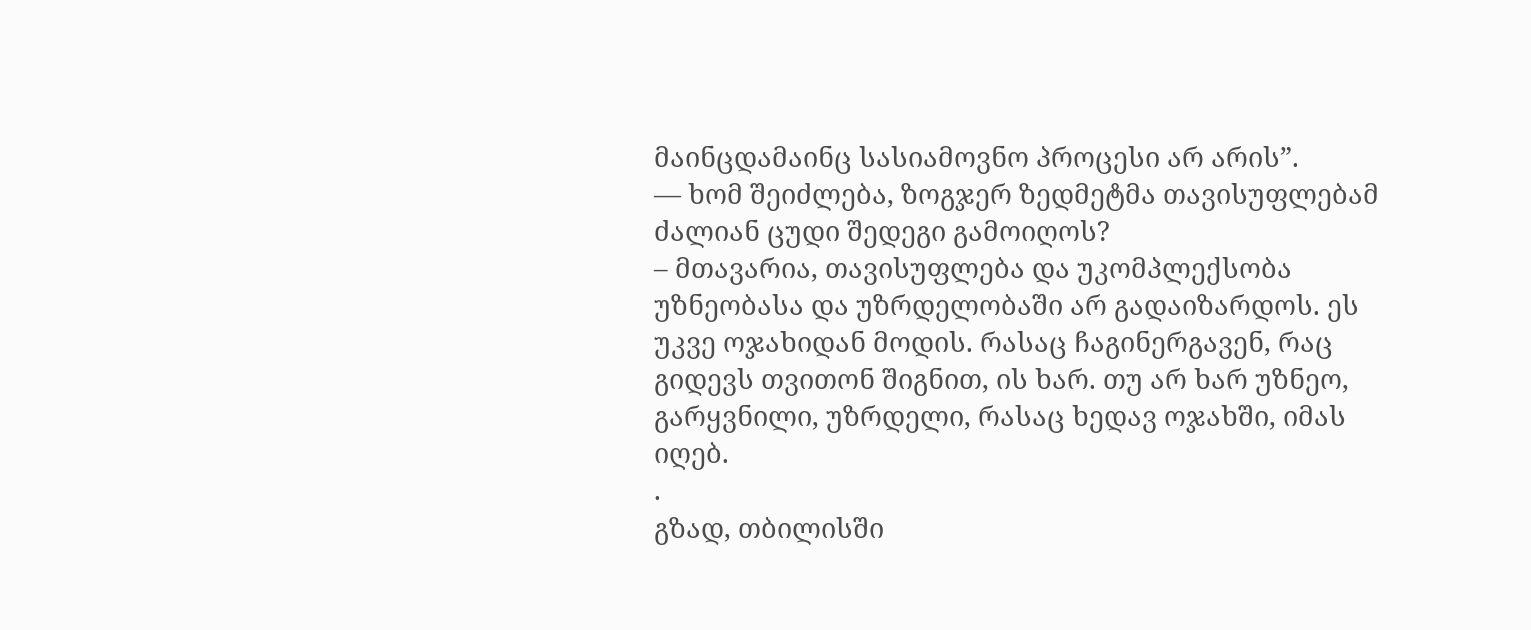მაინცდამაინც სასიამოვნო პროცესი არ არის”.
— ხომ შეიძლება, ზოგჯერ ზედმეტმა თავისუფლებამ ძალიან ცუდი შედეგი გამოიღოს?
– მთავარია, თავისუფლება და უკომპლექსობა უზნეობასა და უზრდელობაში არ გადაიზარდოს. ეს უკვე ოჯახიდან მოდის. რასაც ჩაგინერგავენ, რაც გიდევს თვითონ შიგნით, ის ხარ. თუ არ ხარ უზნეო, გარყვნილი, უზრდელი, რასაც ხედავ ოჯახში, იმას იღებ.
.
გზად, თბილისში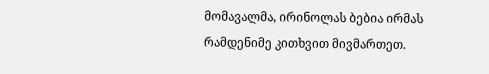მომავალმა, ირინოლას ბებია ირმას რამდენიმე კითხვით მივმართეთ.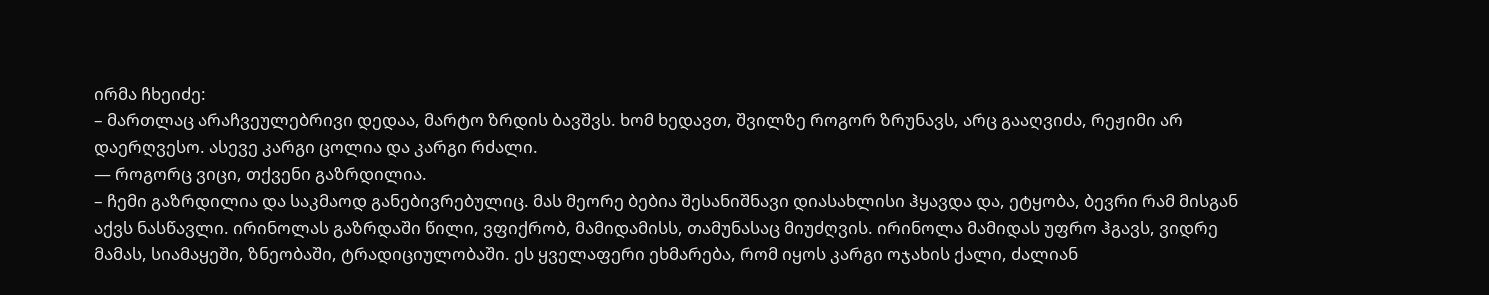ირმა ჩხეიძე:
– მართლაც არაჩვეულებრივი დედაა, მარტო ზრდის ბავშვს. ხომ ხედავთ, შვილზე როგორ ზრუნავს, არც გააღვიძა, რეჟიმი არ დაერღვესო. ასევე კარგი ცოლია და კარგი რძალი.
— როგორც ვიცი, თქვენი გაზრდილია.
– ჩემი გაზრდილია და საკმაოდ განებივრებულიც. მას მეორე ბებია შესანიშნავი დიასახლისი ჰყავდა და, ეტყობა, ბევრი რამ მისგან აქვს ნასწავლი. ირინოლას გაზრდაში წილი, ვფიქრობ, მამიდამისს, თამუნასაც მიუძღვის. ირინოლა მამიდას უფრო ჰგავს, ვიდრე მამას, სიამაყეში, ზნეობაში, ტრადიციულობაში. ეს ყველაფერი ეხმარება, რომ იყოს კარგი ოჯახის ქალი, ძალიან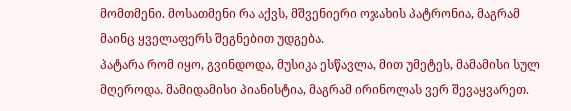მომთმენი. მოსათმენი რა აქვს, მშვენიერი ოჯახის პატრონია, მაგრამ მაინც ყველაფერს შეგნებით უდგება.
პატარა რომ იყო, გვინდოდა, მუსიკა ესწავლა, მით უმეტეს, მამამისი სულ მღეროდა. მამიდამისი პიანისტია, მაგრამ ირინოლას ვერ შევაყვარეთ.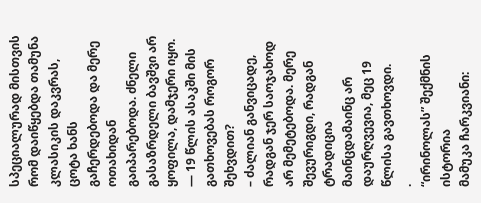სპეციალურად მისთვის რომ დაიწყებდა თამუნა კლასიკის დაკვრას, ცოტა ხანს გაჩერდებოდა და მერე ოთახიდან გაიპარებოდა. ძნელი გასაზრდელი ბავშვი არ ყოფილა, დამჯერი იყო.
— 19 წლის ასაკში მის გათხოვებას როგორ შეხვდით?
– ძალიან განვიცადე, რადგან ჯერ საოჯახოდ არ მემეტებოდა. მერე შევურიგდი, რადგან ტრადიცია მაინცდამაინც არ დაურღვევია, მეც 19 წლისა გავთხოვდი.
.
“ირინოლას” შექმნის ისტორია
მამუკა ჩარკვიანი: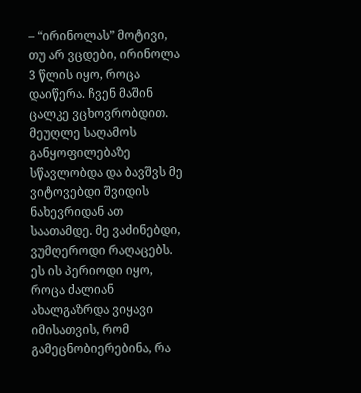– “ირინოლას” მოტივი, თუ არ ვცდები, ირინოლა 3 წლის იყო, როცა დაიწერა. ჩვენ მაშინ ცალკე ვცხოვრობდით. მეუღლე საღამოს განყოფილებაზე სწავლობდა და ბავშვს მე ვიტოვებდი შვიდის ნახევრიდან ათ საათამდე. მე ვაძინებდი, ვუმღეროდი რაღაცებს. ეს ის პერიოდი იყო, როცა ძალიან ახალგაზრდა ვიყავი იმისათვის, რომ გამეცნობიერებინა, რა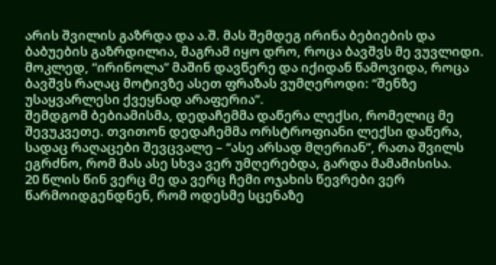არის შვილის გაზრდა და ა.შ. მას შემდეგ ირინა ბებიების და ბაბუების გაზრდილია, მაგრამ იყო დრო, როცა ბავშვს მე ვუვლიდი.
მოკლედ, “ირინოლა” მაშინ დავწერე და იქიდან წამოვიდა, როცა ბავშვს რაღაც მოტივზე ასეთ ფრაზას ვუმღეროდი: “შენზე უსაყვარლესი ქვეყნად არაფერია”.
შემდგომ ბებიამისმა, დედაჩემმა დაწერა ლექსი, რომელიც მე შევუკვეთე. თვითონ დედაჩემმა ორსტროფიანი ლექსი დაწერა, სადაც რაღაცები შევცვალე – “ასე არსად მღერიან”, რათა შვილს ეგრძნო, რომ მას ასე სხვა ვერ უმღერებდა, გარდა მამამისისა.
20 წლის წინ ვერც მე და ვერც ჩემი ოჯახის წევრები ვერ წარმოიდგენდნენ, რომ ოდესმე სცენაზე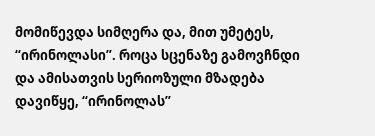მომიწევდა სიმღერა და, მით უმეტეს, “ირინოლასი”. როცა სცენაზე გამოვჩნდი და ამისათვის სერიოზული მზადება დავიწყე, “ირინოლას”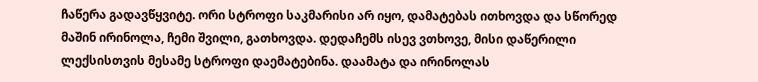ჩაწერა გადავწყვიტე. ორი სტროფი საკმარისი არ იყო, დამატებას ითხოვდა და სწორედ მაშინ ირინოლა, ჩემი შვილი, გათხოვდა. დედაჩემს ისევ ვთხოვე, მისი დაწერილი ლექსისთვის მესამე სტროფი დაემატებინა. დაამატა და ირინოლას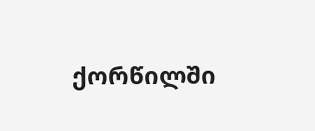ქორწილში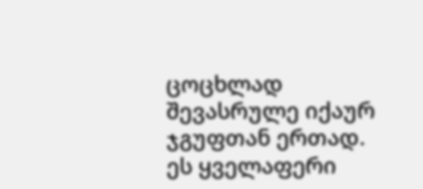ცოცხლად შევასრულე იქაურ ჯგუფთან ერთად.
ეს ყველაფერი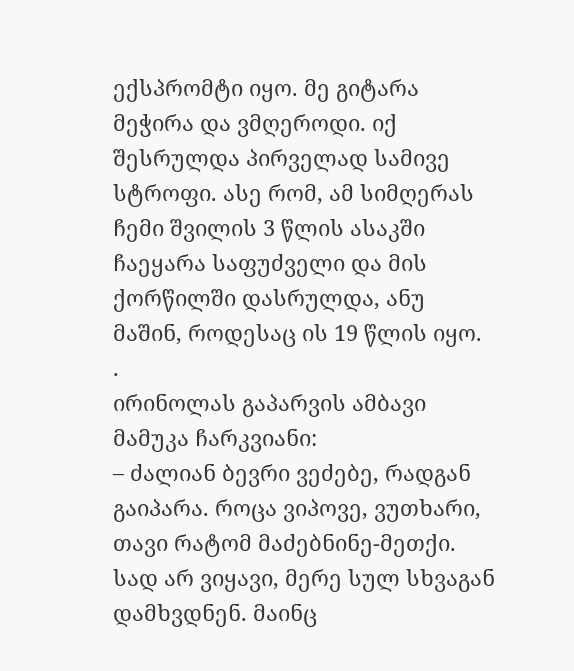ექსპრომტი იყო. მე გიტარა მეჭირა და ვმღეროდი. იქ შესრულდა პირველად სამივე სტროფი. ასე რომ, ამ სიმღერას ჩემი შვილის 3 წლის ასაკში ჩაეყარა საფუძველი და მის ქორწილში დასრულდა, ანუ მაშინ, როდესაც ის 19 წლის იყო.
.
ირინოლას გაპარვის ამბავი
მამუკა ჩარკვიანი:
– ძალიან ბევრი ვეძებე, რადგან გაიპარა. როცა ვიპოვე, ვუთხარი, თავი რატომ მაძებნინე-მეთქი. სად არ ვიყავი, მერე სულ სხვაგან დამხვდნენ. მაინც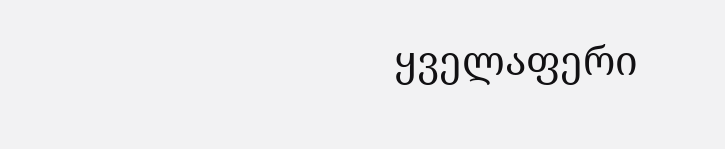ყველაფერი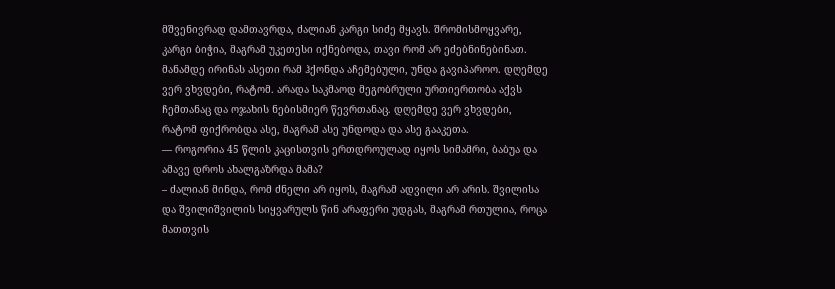მშვენივრად დამთავრდა, ძალიან კარგი სიძე მყავს. შრომისმოყვარე, კარგი ბიჭია, მაგრამ უკეთესი იქნებოდა, თავი რომ არ ეძებნინებინათ.
მანამდე ირინას ასეთი რამ ჰქონდა აჩემებული, უნდა გავიპაროო. დღემდე ვერ ვხვდები, რატომ. არადა საკმაოდ მეგობრული ურთიერთობა აქვს ჩემთანაც და ოჯახის ნებისმიერ წევრთანაც. დღემდე ვერ ვხვდები, რატომ ფიქრობდა ასე, მაგრამ ასე უნდოდა და ასე გააკეთა.
— როგორია 45 წლის კაცისთვის ერთდროულად იყოს სიმამრი, ბაბუა და ამავე დროს ახალგაზრდა მამა?
– ძალიან მინდა, რომ ძნელი არ იყოს, მაგრამ ადვილი არ არის. შვილისა და შვილიშვილის სიყვარულს წინ არაფერი უდგას, მაგრამ რთულია, როცა მათთვის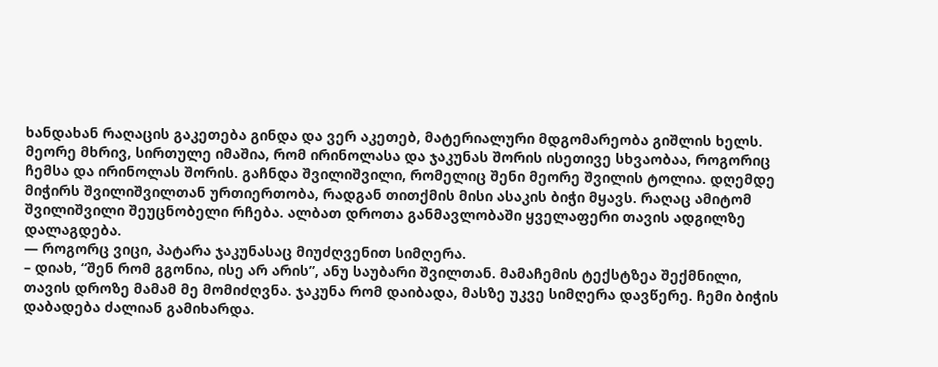ხანდახან რაღაცის გაკეთება გინდა და ვერ აკეთებ, მატერიალური მდგომარეობა გიშლის ხელს.
მეორე მხრივ, სირთულე იმაშია, რომ ირინოლასა და ჯაკუნას შორის ისეთივე სხვაობაა, როგორიც ჩემსა და ირინოლას შორის. გაჩნდა შვილიშვილი, რომელიც შენი მეორე შვილის ტოლია. დღემდე მიჭირს შვილიშვილთან ურთიერთობა, რადგან თითქმის მისი ასაკის ბიჭი მყავს. რაღაც ამიტომ შვილიშვილი შეუცნობელი რჩება. ალბათ დროთა განმავლობაში ყველაფერი თავის ადგილზე დალაგდება.
— როგორც ვიცი, პატარა ჯაკუნასაც მიუძღვენით სიმღერა.
– დიახ, “შენ რომ გგონია, ისე არ არის”, ანუ საუბარი შვილთან. მამაჩემის ტექსტზეა შექმნილი, თავის დროზე მამამ მე მომიძღვნა. ჯაკუნა რომ დაიბადა, მასზე უკვე სიმღერა დავწერე. ჩემი ბიჭის დაბადება ძალიან გამიხარდა.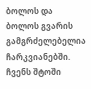ბოლოს და ბოლოს გვარის გამგრძელებელია ჩარკვიანებში. ჩვენს შტოში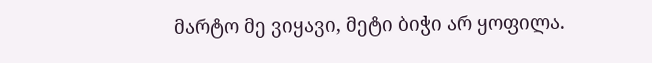მარტო მე ვიყავი, მეტი ბიჭი არ ყოფილა.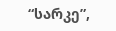“სარკე”,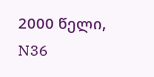2000 წელი, N36